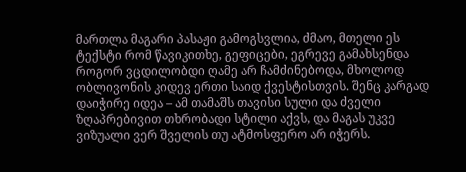მართლა მაგარი პასაჟი გამოგსვლია, ძმაო, მთელი ეს ტექსტი რომ წავიკითხე, გეფიცები, ეგრევე გამახსენდა როგორ ვცდილობდი ღამე არ ჩამძინებოდა, მხოლოდ ობლივონის კიდევ ერთი საიდ ქვესტისთვის. შენც კარგად დაიჭირე იდეა – ამ თამაშს თავისი სული და ძველი ზღაპრებივით თხრობადი სტილი აქვს, და მაგას უკვე ვიზუალი ვერ შველის თუ ატმოსფერო არ იჭერს.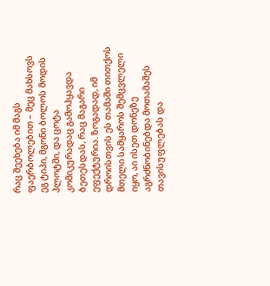რაც შეეხება იმ მაგს ფაერბოლებით – მეც მახსოვს ეგ ტიპი, მგონი ბოლოს მოდის პლოტში, და ცოტა კომიკურადაც გამოჰყავდა ბეთესდას, რაც მაგარი ეფექტურია. ზოგადად, იმ დროისთვის ეს თამაში თითქოს მთელი სამყაროს შემცვლელი იყო, აი ისეთ დონეზე აგრძნობინებდა მოთამაშეს თავისუფლებას და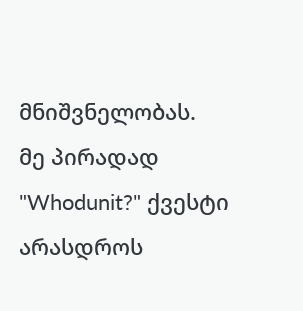მნიშვნელობას.
მე პირადად "Whodunit?" ქვესტი არასდროს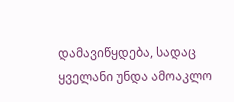დამავიწყდება, სადაც ყველანი უნდა ამოაკლო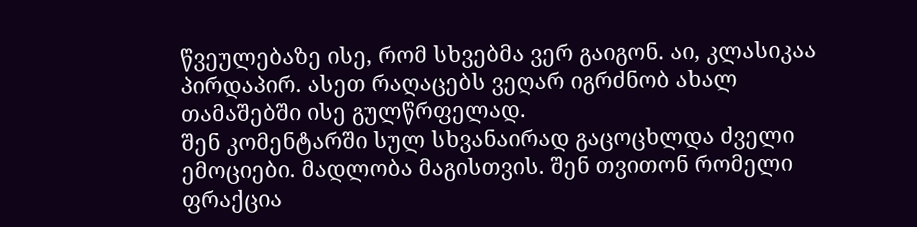წვეულებაზე ისე, რომ სხვებმა ვერ გაიგონ. აი, კლასიკაა პირდაპირ. ასეთ რაღაცებს ვეღარ იგრძნობ ახალ თამაშებში ისე გულწრფელად.
შენ კომენტარში სულ სხვანაირად გაცოცხლდა ძველი ემოციები. მადლობა მაგისთვის. შენ თვითონ რომელი ფრაქცია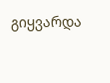გიყვარდა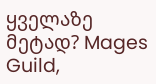ყველაზე მეტად? Mages Guild,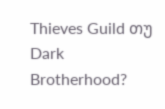Thieves Guild თუ Dark Brotherhood?